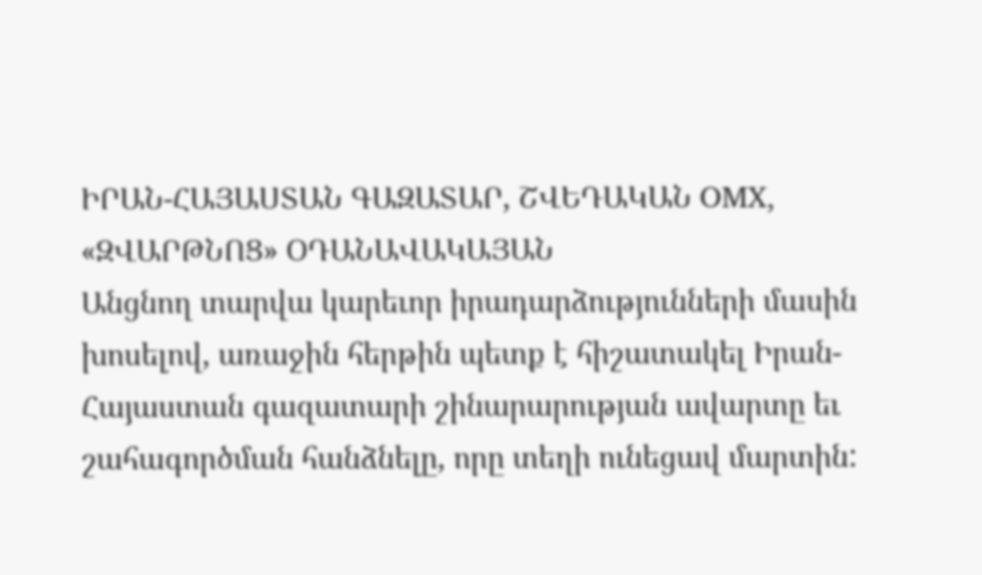ԻՐԱՆ-ՀԱՅԱՍՏԱՆ ԳԱԶԱՏԱՐ, ՇՎԵԴԱԿԱՆ OMX, «ԶՎԱՐԹՆՈՑ» ՕԴԱՆԱՎԱԿԱՅԱՆ
Անցնող տարվա կարեւոր իրադարձությունների մասին խոսելով, առաջին հերթին պետք է հիշատակել Իրան-Հայաստան գազատարի շինարարության ավարտը եւ շահագործման հանձնելը, որը տեղի ունեցավ մարտին: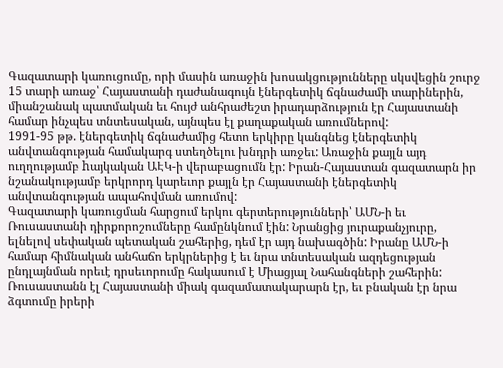Գազատարի կառուցումը, որի մասին առաջին խոսակցությունները սկսվեցին շուրջ 15 տարի առաջ՝ Հայաստանի դաժանագույն էներգետիկ ճգնաժամի տարիներին, միանշանակ պատմական եւ հույժ անհրաժեշտ իրադարձություն էր Հայաստանի համար ինչպես տնտեսական, այնպես էլ քաղաքական առումներով:
1991-95 թթ. էներգետիկ ճգնաժամից հետո երկիրը կանգնեց էներգետիկ անվտանգության համակարգ ստեղծելու խնդրի առջեւ: Առաջին քայլն այդ ուղղությամբ hայկական ԱԷԿ-ի վերաբացումն էր: Իրան-Հայաստան գազատարն իր նշանակությամբ երկրորդ կարեւոր քայլն էր Հայաստանի էներգետիկ անվտանգության ապահովման առումով:
Գազատարի կառուցման հարցում երկու գերտերությունների՝ ԱՄՆ-ի եւ Ռուսաստանի դիրքորոշումները համընկնում էին: Նրանցից յուրաքանչյուրը, ելնելով սեփական պետական շահերից, դեմ էր այդ նախագծին: Իրանը ԱՄՆ-ի համար հիմնական անհաճո երկրներից է եւ նրա տնտեսական ազդեցության ընդլայնման որեւէ դրսեւորումը հակասում է Միացյալ Նահանգների շահերին: Ռուսաստանն էլ Հայաստանի միակ գազամատակարարն էր, եւ բնական էր նրա ձգտումը իրերի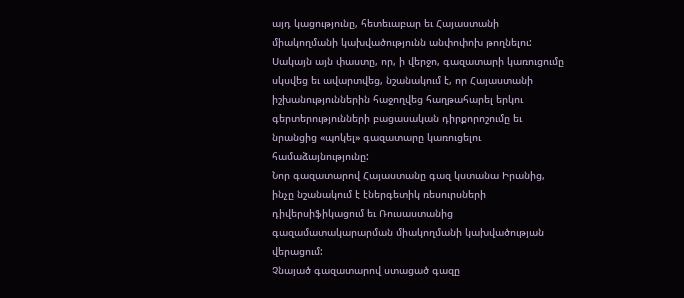այդ կացությունը, հետեւաբար եւ Հայաստանի միակողմանի կախվածությունն անփոփոխ թողնելու: Սակայն այն փաստը, որ, ի վերջո, գազատարի կառուցումը սկսվեց եւ ավարտվեց, նշանակում է, որ Հայաստանի իշխանություններին հաջողվեց հաղթահարել երկու գերտերությունների բացասական դիրքորոշումը եւ նրանցից «պոկել» գազատարը կառուցելու համաձայնությունը:
Նոր գազատարով Հայաստանը գազ կստանա Իրանից, ինչը նշանակում է էներգետիկ ռեսուրսների դիվերսիֆիկացում եւ Ռուսաստանից գազամատակարարման միակողմանի կախվածության վերացում:
Չնայած գազատարով ստացած գազը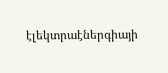էլեկտրաէներգիայի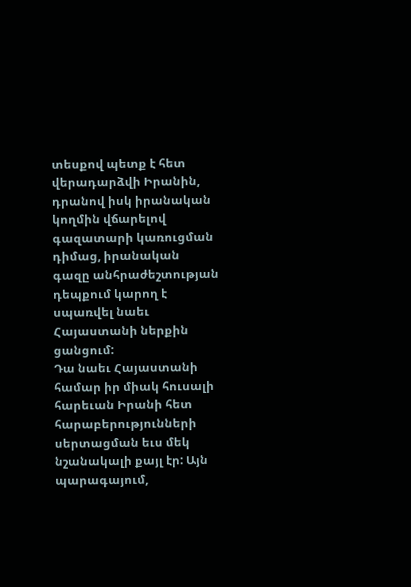տեսքով պետք է հետ վերադարձվի Իրանին, դրանով իսկ իրանական կողմին վճարելով գազատարի կառուցման դիմաց, իրանական գազը անհրաժեշտության դեպքում կարող է սպառվել նաեւ Հայաստանի ներքին ցանցում:
Դա նաեւ Հայաստանի համար իր միակ հուսալի հարեւան Իրանի հետ հարաբերությունների սերտացման եւս մեկ նշանակալի քայլ էր: Այն պարագայում,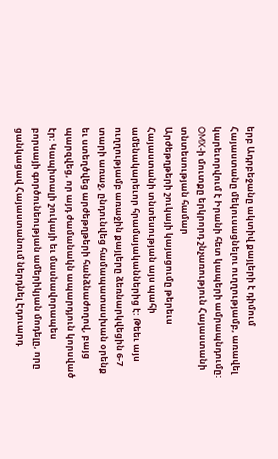երբ Ադրբեջանը ակտիվ քայլերի է դիմում Հայաստանը մեկուսացնելու ուղղությամբ, առավել կարեւորվում է Իրանի հետ կապերի ամրապնդումը: OMX-ի մուտքը երկրորդ շնչառություն Հայաստանի տնտեսության համար
Արժեթղթերի շուկայի կայացումը թերեւս Հայաստանի տնտեսության այս պահի ամենակարեւոր հրամայականներից է: Թեեւ այս ուղղությամբ առաջին քայլերը ձեռնարկվեցին 6-7 տարի առաջ, ընդունվեց համապատասխան օրենք եւ ստեղծվեց արժեթղթերի հանձնաժողով, բայց պարզվեց, որ այդ ժամանակն ապարդյուն կորսված էր: Կապիտալի շուկայի եւ մասնավորապես բորսայի գործունեության ամերիկյան մոդելը, որը ցանկացավ Հայաստանում ներդնել Էդուարդ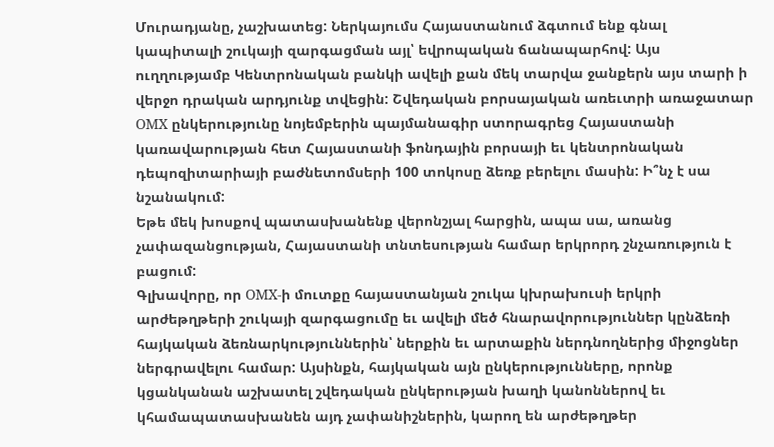Մուրադյանը, չաշխատեց: Ներկայումս Հայաստանում ձգտում ենք գնալ կապիտալի շուկայի զարգացման այլ՝ եվրոպական ճանապարհով: Այս ուղղությամբ Կենտրոնական բանկի ավելի քան մեկ տարվա ջանքերն այս տարի ի վերջո դրական արդյունք տվեցին: Շվեդական բորսայական առեւտրի առաջատար OMX ընկերությունը նոյեմբերին պայմանագիր ստորագրեց Հայաստանի կառավարության հետ Հայաստանի ֆոնդային բորսայի եւ կենտրոնական դեպոզիտարիայի բաժնետոմսերի 100 տոկոսը ձեռք բերելու մասին: Ի՞նչ է սա նշանակում:
Եթե մեկ խոսքով պատասխանենք վերոնշյալ հարցին, ապա սա, առանց չափազանցության, Հայաստանի տնտեսության համար երկրորդ շնչառություն է բացում:
Գլխավորը, որ OMX-ի մուտքը հայաստանյան շուկա կխրախուսի երկրի արժեթղթերի շուկայի զարգացումը եւ ավելի մեծ հնարավորություններ կընձեռի հայկական ձեռնարկություններին՝ ներքին եւ արտաքին ներդնողներից միջոցներ ներգրավելու համար: Այսինքն, հայկական այն ընկերությունները, որոնք կցանկանան աշխատել շվեդական ընկերության խաղի կանոններով եւ կհամապատասխանեն այդ չափանիշներին, կարող են արժեթղթեր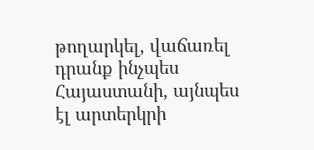թողարկել, վաճառել դրանք ինչպես Հայաստանի, այնպես էլ արտերկրի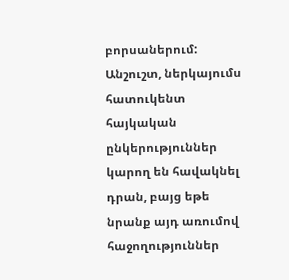բորսաներում: Անշուշտ, ներկայումս հատուկենտ հայկական ընկերություններ կարող են հավակնել դրան, բայց եթե նրանք այդ առումով հաջողություններ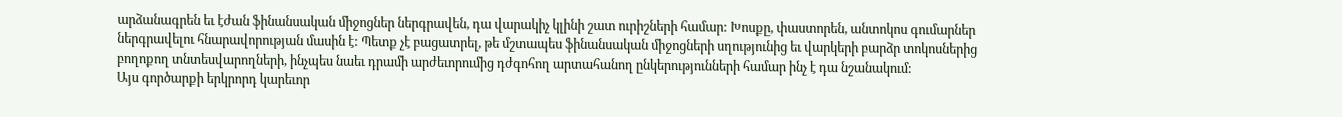արձանագրեն եւ էժան ֆինանսական միջոցներ ներգրավեն, դա վարակիչ կլինի շատ ուրիշների համար: Խոսքը, փաստորեն, անտոկոս գումարներ ներգրավելու հնարավորության մասին է: Պետք չէ բացատրել, թե մշտապես ֆինանսական միջոցների սղությունից եւ վարկերի բարձր տոկոսներից բողոքող տնտեսվարողների, ինչպես նաեւ դրամի արժեւորումից դժգոհող արտահանող ընկերությունների համար ինչ է դա նշանակում:
Այս գործարքի երկրորդ կարեւոր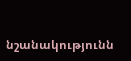նշանակությունն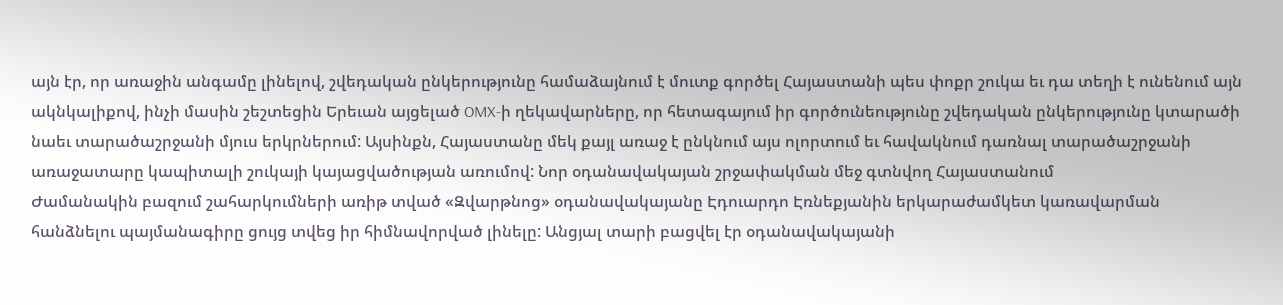այն էր, որ առաջին անգամը լինելով, շվեդական ընկերությունը համաձայնում է մուտք գործել Հայաստանի պես փոքր շուկա եւ դա տեղի է ունենում այն ակնկալիքով, ինչի մասին շեշտեցին Երեւան այցելած OMX-ի ղեկավարները, որ հետագայում իր գործունեությունը շվեդական ընկերությունը կտարածի նաեւ տարածաշրջանի մյուս երկրներում: Այսինքն, Հայաստանը մեկ քայլ առաջ է ընկնում այս ոլորտում եւ հավակնում դառնալ տարածաշրջանի առաջատարը կապիտալի շուկայի կայացվածության առումով: Նոր օդանավակայան շրջափակման մեջ գտնվող Հայաստանում
Ժամանակին բազում շահարկումների առիթ տված «Զվարթնոց» օդանավակայանը Էդուարդո Էռնեքյանին երկարաժամկետ կառավարման հանձնելու պայմանագիրը ցույց տվեց իր հիմնավորված լինելը: Անցյալ տարի բացվել էր օդանավակայանի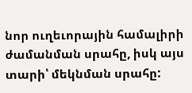նոր ուղեւորային համալիրի ժամանման սրահը, իսկ այս տարի՝ մեկնման սրահը: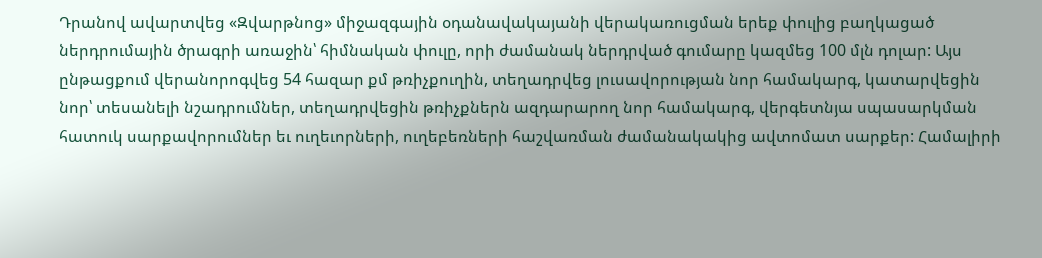Դրանով ավարտվեց «Զվարթնոց» միջազգային օդանավակայանի վերակառուցման երեք փուլից բաղկացած ներդրումային ծրագրի առաջին՝ հիմնական փուլը, որի ժամանակ ներդրված գումարը կազմեց 100 մլն դոլար: Այս ընթացքում վերանորոգվեց 54 հազար քմ թռիչքուղին, տեղադրվեց լուսավորության նոր համակարգ, կատարվեցին նոր՝ տեսանելի նշադրումներ, տեղադրվեցին թռիչքներն ազդարարող նոր համակարգ, վերգետնյա սպասարկման հատուկ սարքավորումներ եւ ուղեւորների, ուղեբեռների հաշվառման ժամանակակից ավտոմատ սարքեր: Համալիրի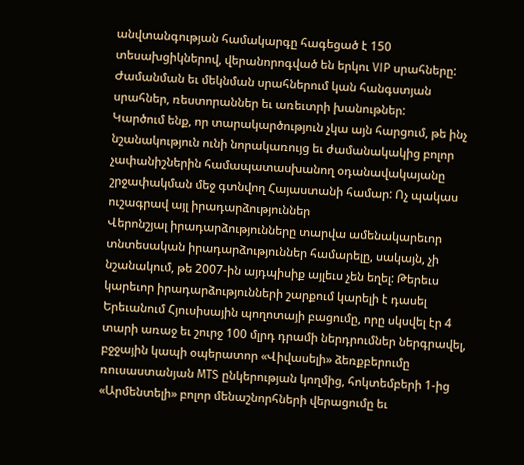անվտանգության համակարգը հագեցած է 150 տեսախցիկներով, վերանորոգված են երկու VIP սրահները: Ժամանման եւ մեկնման սրահներում կան հանգստյան սրահներ, ռեստորաններ եւ առեւտրի խանութներ:
Կարծում ենք, որ տարակարծություն չկա այն հարցում, թե ինչ նշանակություն ունի նորակառույց եւ ժամանակակից բոլոր չափանիշներին համապատասխանող օդանավակայանը շրջափակման մեջ գտնվող Հայաստանի համար: Ոչ պակաս ուշագրավ այլ իրադարձություններ
Վերոնշյալ իրադարձությունները տարվա ամենակարեւոր տնտեսական իրադարձություններ համարելը, սակայն, չի նշանակում, թե 2007-ին այդպիսիք այլեւս չեն եղել: Թերեւս կարեւոր իրադարձությունների շարքում կարելի է դասել Երեւանում Հյուսիսային պողոտայի բացումը, որը սկսվել էր 4 տարի առաջ եւ շուրջ 100 մլրդ դրամի ներդրումներ ներգրավել, բջջային կապի օպերատոր «Վիվասելի» ձեռքբերումը ռուսաստանյան MTS ընկերության կողմից, հոկտեմբերի 1-ից «Արմենտելի» բոլոր մենաշնորհների վերացումը եւ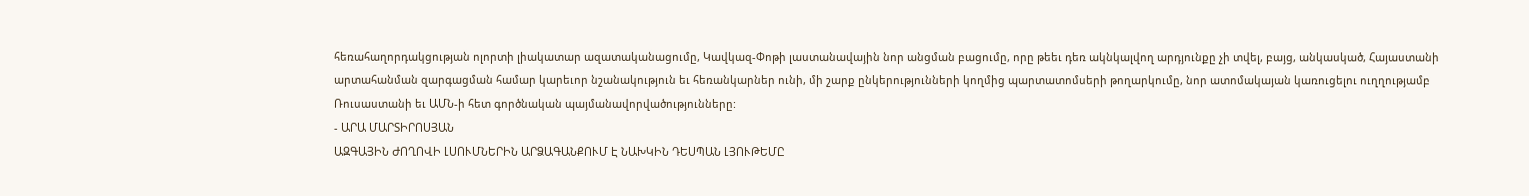հեռահաղորդակցության ոլորտի լիակատար ազատականացումը, Կավկազ-Փոթի լաստանավային նոր անցման բացումը, որը թեեւ դեռ ակնկալվող արդյունքը չի տվել, բայց, անկասկած, Հայաստանի արտահանման զարգացման համար կարեւոր նշանակություն եւ հեռանկարներ ունի, մի շարք ընկերությունների կողմից պարտատոմսերի թողարկումը, նոր ատոմակայան կառուցելու ուղղությամբ Ռուսաստանի եւ ԱՄՆ-ի հետ գործնական պայմանավորվածությունները:
- ԱՐԱ ՄԱՐՏԻՐՈՍՅԱՆ
ԱԶԳԱՅԻՆ ԺՈՂՈՎԻ ԼՍՈՒՄՆԵՐԻՆ ԱՐՁԱԳԱՆՔՈՒՄ Է ՆԱԽԿԻՆ ԴԵՍՊԱՆ ԼՅՈՒԹԵՄԸ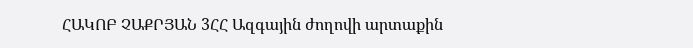ՀԱԿՈԲ ՉԱՔՐՅԱՆ 3ՀՀ Ազգային ժողովի արտաքին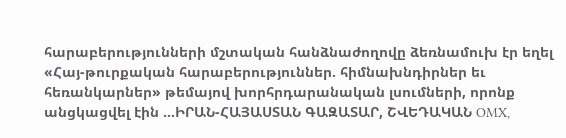հարաբերությունների մշտական հանձնաժողովը ձեռնամուխ էր եղել «Հայ-թուրքական հարաբերություններ. հիմնախնդիրներ եւ հեռանկարներ» թեմայով խորհրդարանական լսումների, որոնք անցկացվել էին ...ԻՐԱՆ-ՀԱՅԱՍՏԱՆ ԳԱԶԱՏԱՐ, ՇՎԵԴԱԿԱՆ OMX,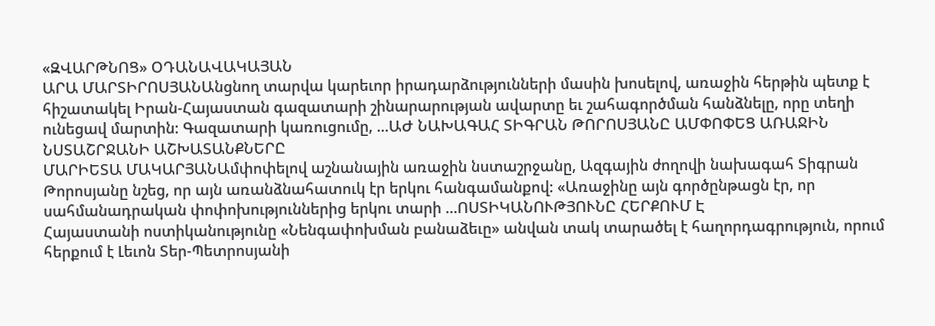«ԶՎԱՐԹՆՈՑ» ՕԴԱՆԱՎԱԿԱՅԱՆ
ԱՐԱ ՄԱՐՏԻՐՈՍՅԱՆԱնցնող տարվա կարեւոր իրադարձությունների մասին խոսելով, առաջին հերթին պետք է հիշատակել Իրան-Հայաստան գազատարի շինարարության ավարտը եւ շահագործման հանձնելը, որը տեղի ունեցավ մարտին: Գազատարի կառուցումը, ...ԱԺ ՆԱԽԱԳԱՀ ՏԻԳՐԱՆ ԹՈՐՈՍՅԱՆԸ ԱՄՓՈՓԵՑ ԱՌԱՋԻՆ ՆՍՏԱՇՐՋԱՆԻ ԱՇԽԱՏԱՆՔՆԵՐԸ
ՄԱՐԻԵՏԱ ՄԱԿԱՐՅԱՆԱմփոփելով աշնանային առաջին նստաշրջանը, Ազգային ժողովի նախագահ Տիգրան Թորոսյանը նշեց, որ այն առանձնահատուկ էր երկու հանգամանքով: «Առաջինը այն գործընթացն էր, որ սահմանադրական փոփոխություններից երկու տարի ...ՈՍՏԻԿԱՆՈՒԹՅՈՒՆԸ ՀԵՐՔՈՒՄ Է
Հայաստանի ոստիկանությունը «Նենգափոխման բանաձեւը» անվան տակ տարածել է հաղորդագրություն, որում հերքում է Լեւոն Տեր-Պետրոսյանի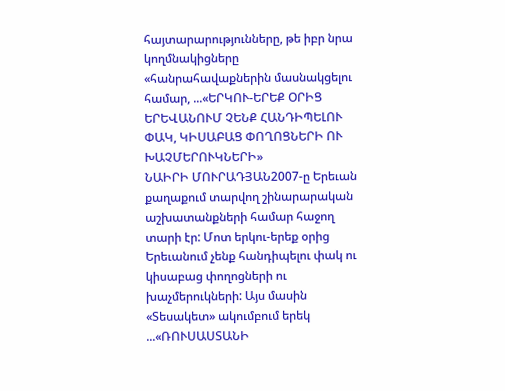հայտարարությունները, թե իբր նրա կողմնակիցները «հանրահավաքներին մասնակցելու համար, ...«ԵՐԿՈՒ-ԵՐԵՔ ՕՐԻՑ ԵՐԵՎԱՆՈՒՄ ՉԵՆՔ ՀԱՆԴԻՊԵԼՈՒ ՓԱԿ, ԿԻՍԱԲԱՑ ՓՈՂՈՑՆԵՐԻ ՈՒ ԽԱՉՄԵՐՈՒԿՆԵՐԻ»
ՆԱԻՐԻ ՄՈՒՐԱԴՅԱՆ2007-ը Երեւան քաղաքում տարվող շինարարական աշխատանքների համար հաջող տարի էր: Մոտ երկու-երեք օրից Երեւանում չենք հանդիպելու փակ ու կիսաբաց փողոցների ու խաչմերուկների: Այս մասին «Տեսակետ» ակումբում երեկ ...«ՌՈՒՍԱՍՏԱՆԻ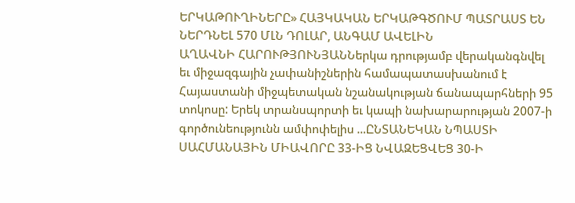ԵՐԿԱԹՈՒՂԻՆԵՐԸ» ՀԱՅԿԱԿԱՆ ԵՐԿԱԹԳԾՈՒՄ ՊԱՏՐԱՍՏ ԵՆ ՆԵՐԴՆԵԼ 570 ՄԼՆ ԴՈԼԱՐ, ԱՆԳԱՄ ԱՎԵԼԻՆ
ԱՂԱՎՆԻ ՀԱՐՈՒԹՅՈՒՆՅԱՆՆերկա դրությամբ վերականգնվել եւ միջազգային չափանիշներին համապատասխանում է Հայաստանի միջպետական նշանակության ճանապարհների 95 տոկոսը: Երեկ տրանսպորտի եւ կապի նախարարության 2007-ի գործունեությունն ամփոփելիս ...ԸՆՏԱՆԵԿԱՆ ՆՊԱՍՏԻ ՍԱՀՄԱՆԱՅԻՆ ՄԻԱՎՈՐԸ 33-ԻՑ ՆՎԱԶԵՑՎԵՑ 30-Ի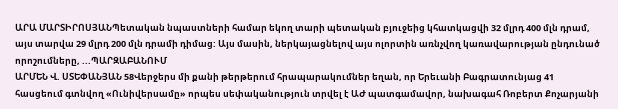ԱՐԱ ՄԱՐՏԻՐՈՍՅԱՆՊետական նպաստների համար եկող տարի պետական բյուջեից կհատկացվի 32 մլրդ 400 մլն դրամ, այս տարվա 29 մլրդ 200 մլն դրամի դիմաց: Այս մասին, ներկայացնելով այս ոլորտին առնչվող կառավարության ընդունած որոշումները, ...ՊԱՐԶԱԲԱՆՈՒՄ
ԱՐՄԵՆ Վ. ՍՏԵՓԱՆՅԱՆ 58Վերջերս մի քանի թերթերում հրապարակումներ եղան, որ Երեւանի Բագրատունյաց 41 հասցեում գտնվող «Ունիվերսամը» որպես սեփականություն տրվել է ԱԺ պատգամավոր, նախագահ Ռոբերտ Քոչարյանի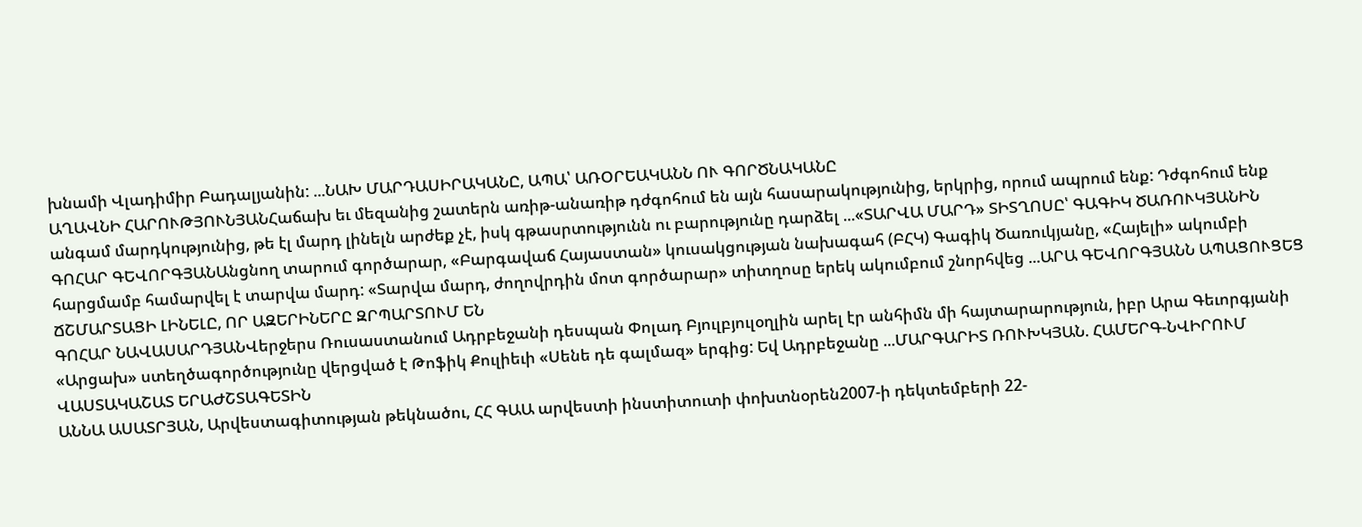խնամի Վլադիմիր Բադալյանին: ...ՆԱԽ ՄԱՐԴԱՍԻՐԱԿԱՆԸ, ԱՊԱ՝ ԱՌՕՐԵԱԿԱՆՆ ՈՒ ԳՈՐԾՆԱԿԱՆԸ
ԱՂԱՎՆԻ ՀԱՐՈՒԹՅՈՒՆՅԱՆՀաճախ եւ մեզանից շատերն առիթ-անառիթ դժգոհում են այն հասարակությունից, երկրից, որում ապրում ենք: Դժգոհում ենք անգամ մարդկությունից, թե էլ մարդ լինելն արժեք չէ, իսկ գթասրտությունն ու բարությունը դարձել ...«ՏԱՐՎԱ ՄԱՐԴ» ՏԻՏՂՈՍԸ՝ ԳԱԳԻԿ ԾԱՌՈՒԿՅԱՆԻՆ
ԳՈՀԱՐ ԳԵՎՈՐԳՅԱՆԱնցնող տարում գործարար, «Բարգավաճ Հայաստան» կուսակցության նախագահ (ԲՀԿ) Գագիկ Ծառուկյանը, «Հայելի» ակումբի հարցմամբ համարվել է տարվա մարդ: «Տարվա մարդ, ժողովրդին մոտ գործարար» տիտղոսը երեկ ակումբում շնորհվեց ...ԱՐԱ ԳԵՎՈՐԳՅԱՆՆ ԱՊԱՑՈՒՑԵՑ ՃՇՄԱՐՏԱՑԻ ԼԻՆԵԼԸ, ՈՐ ԱԶԵՐԻՆԵՐԸ ԶՐՊԱՐՏՈՒՄ ԵՆ
ԳՈՀԱՐ ՆԱՎԱՍԱՐԴՅԱՆՎերջերս Ռուսաստանում Ադրբեջանի դեսպան Փոլադ Բյուլբյուլօղլին արել էր անհիմն մի հայտարարություն, իբր Արա Գեւորգյանի «Արցախ» ստեղծագործությունը վերցված է Թոֆիկ Քուլիեւի «Սենե դե գալմազ» երգից: Եվ Ադրբեջանը ...ՄԱՐԳԱՐԻՏ ՌՈՒԽԿՅԱՆ. ՀԱՄԵՐԳ-ՆՎԻՐՈՒՄ ՎԱՍՏԱԿԱՇԱՏ ԵՐԱԺՇՏԱԳԵՏԻՆ
ԱՆՆԱ ԱՍԱՏՐՅԱՆ, Արվեստագիտության թեկնածու, ՀՀ ԳԱԱ արվեստի ինստիտուտի փոխտնօրեն2007-ի դեկտեմբերի 22-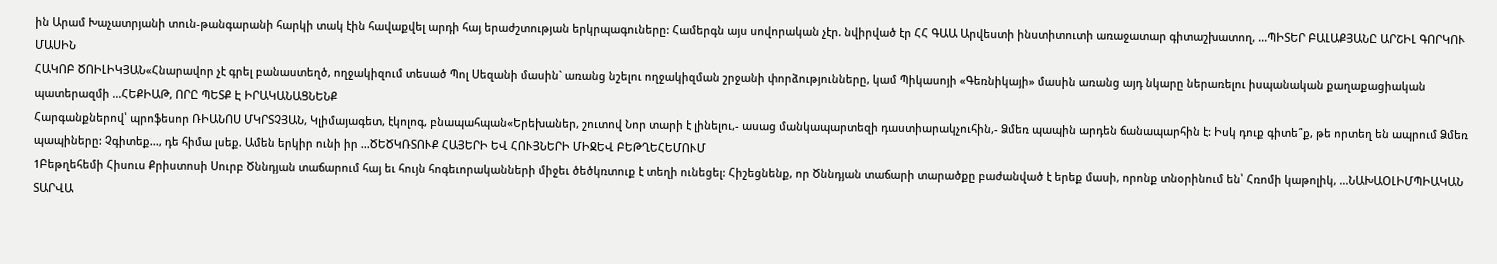ին Արամ Խաչատրյանի տուն-թանգարանի հարկի տակ էին հավաքվել արդի հայ երաժշտության երկրպագուները: Համերգն այս սովորական չէր. նվիրված էր ՀՀ ԳԱԱ Արվեստի ինստիտուտի առաջատար գիտաշխատող, ...ՊԻՏԵՐ ԲԱԼԱՔՅԱՆԸ ԱՐՇԻԼ ԳՈՐԿՈՒ ՄԱՍԻՆ
ՀԱԿՈԲ ԾՈԻԼԻԿՅԱՆ«Հնարավոր չէ գրել բանաստեղծ, ողջակիզում տեսած Պոլ Սեզանի մասին` առանց նշելու ողջակիզման շրջանի փորձությունները, կամ Պիկասոյի «Գեռնիկայի» մասին առանց այդ նկարը ներառելու իսպանական քաղաքացիական պատերազմի ...ՀԵՔԻԱԹ, ՈՐԸ ՊԵՏՔ Է ԻՐԱԿԱՆԱՑՆԵՆՔ
Հարգանքներով՝ պրոֆեսոր ՌԻԱՆՈՍ ՄԿՐՏՉՅԱՆ, Կլիմայագետ, էկոլոգ, բնապահպան«Երեխաներ, շուտով Նոր տարի է լինելու,- ասաց մանկապարտեզի դաստիարակչուհին,- Ձմեռ պապին արդեն ճանապարհին է: Իսկ դուք գիտե՞ք, թե որտեղ են ապրում Ձմեռ պապիները: Չգիտեք..., դե հիմա լսեք. Ամեն երկիր ունի իր ...ԾԵԾԿՌՏՈՒՔ ՀԱՅԵՐԻ ԵՎ ՀՈՒՅՆԵՐԻ ՄԻՋԵՎ ԲԵԹՂԵՀԵՄՈՒՄ
1Բեթղեհեմի Հիսուս Քրիստոսի Սուրբ Ծննդյան տաճարում հայ եւ հույն հոգեւորականների միջեւ ծեծկռտուք է տեղի ունեցել: Հիշեցնենք, որ Ծննդյան տաճարի տարածքը բաժանված է երեք մասի, որոնք տնօրինում են՝ Հռոմի կաթոլիկ, ...ՆԱԽԱՕԼԻՄՊԻԱԿԱՆ ՏԱՐՎԱ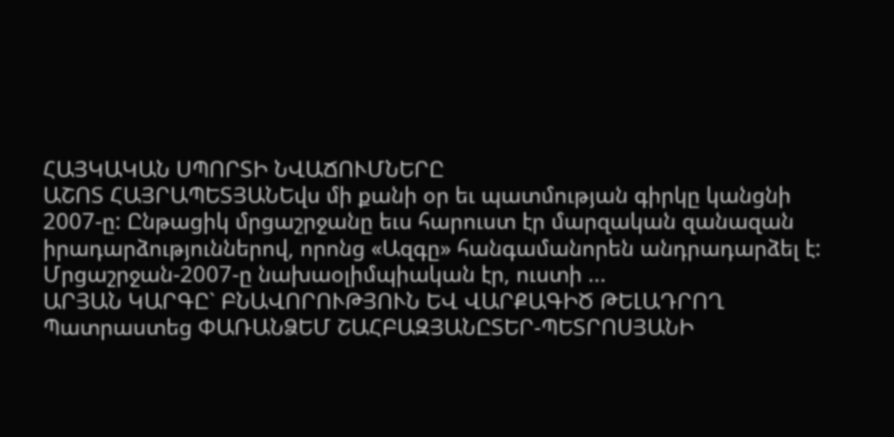ՀԱՅԿԱԿԱՆ ՍՊՈՐՏԻ ՆՎԱՃՈՒՄՆԵՐԸ
ԱՇՈՏ ՀԱՅՐԱՊԵՏՅԱՆԵվս մի քանի օր եւ պատմության գիրկը կանցնի 2007-ը: Ընթացիկ մրցաշրջանը եւս հարուստ էր մարզական զանազան իրադարձություններով, որոնց «Ազգը» հանգամանորեն անդրադարձել է: Մրցաշրջան-2007-ը նախաօլիմպիական էր, ուստի ...
ԱՐՅԱՆ ԿԱՐԳԸ` ԲՆԱՎՈՐՈՒԹՅՈՒՆ ԵՎ ՎԱՐՔԱԳԻԾ ԹԵԼԱԴՐՈՂ
Պատրաստեց ՓԱՌԱՆՁԵՄ ՇԱՀԲԱԶՅԱՆԸՏԵՐ-ՊԵՏՐՈՍՅԱՆԻ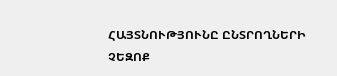ՀԱՅՏՆՈՒԹՅՈՒՆԸ ԸՆՏՐՈՂՆԵՐԻ ՉԵԶՈՔ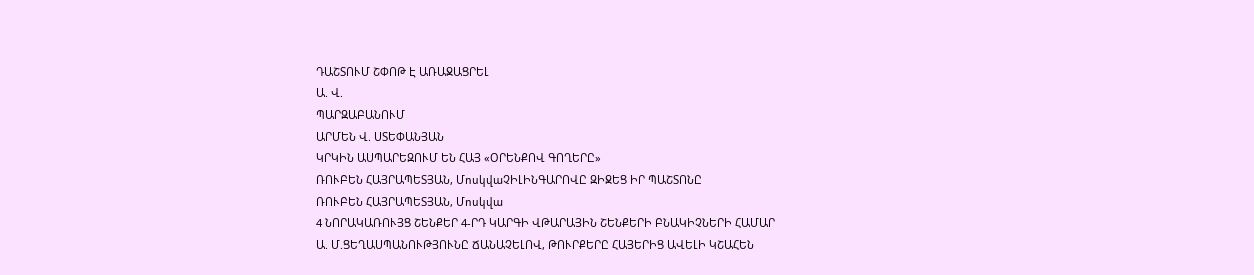ԴԱՇՏՈՒՄ ՇՓՈԹ Է ԱՌԱՋԱՑՐԵԼ
Ա. Վ.
ՊԱՐԶԱԲԱՆՈՒՄ
ԱՐՄԵՆ Վ. ՍՏԵՓԱՆՅԱՆ
ԿՐԿԻՆ ԱՍՊԱՐԵԶՈՒՄ ԵՆ ՀԱՅ «ՕՐԵՆՔՈՎ ԳՈՂԵՐԸ»
ՌՈՒԲԵՆ ՀԱՅՐԱՊԵՏՅԱՆ, ՄոսկվաՉԻԼԻՆԳԱՐՈՎԸ ԶԻՋԵՑ ԻՐ ՊԱՇՏՈՆԸ
ՌՈՒԲԵՆ ՀԱՅՐԱՊԵՏՅԱՆ, Մոսկվա
4 ՆՈՐԱԿԱՌՈՒՅՑ ՇԵՆՔԵՐ 4-ՐԴ ԿԱՐԳԻ ՎԹԱՐԱՅԻՆ ՇԵՆՔԵՐԻ ԲՆԱԿԻՉՆԵՐԻ ՀԱՄԱՐ
Ա. Մ.ՑԵՂԱՍՊԱՆՈՒԹՅՈՒՆԸ ՃԱՆԱՉԵԼՈՎ, ԹՈՒՐՔԵՐԸ ՀԱՅԵՐԻՑ ԱՎԵԼԻ ԿՇԱՀԵՆ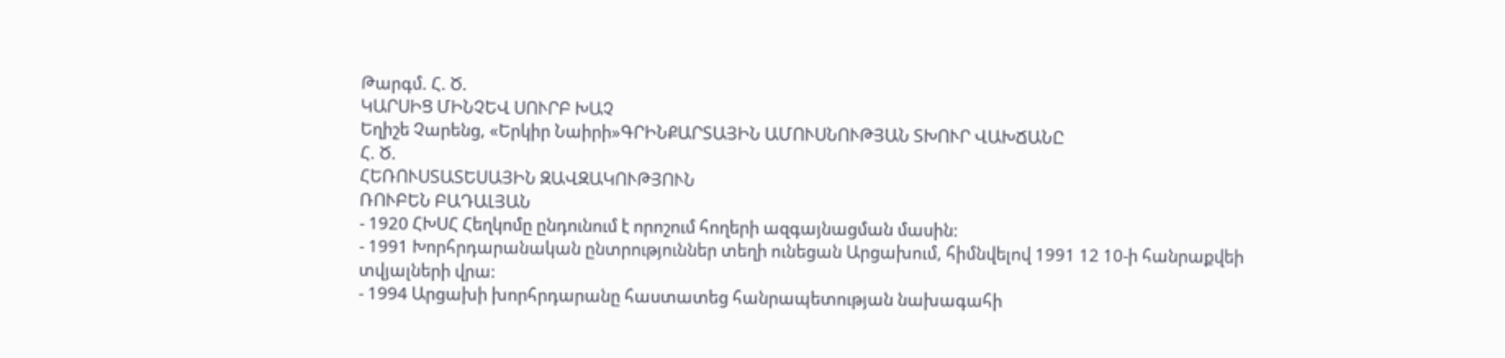Թարգմ. Հ. Ծ.
ԿԱՐՍԻՑ ՄԻՆՉԵՎ ՍՈՒՐԲ ԽԱՉ
Եղիշե Չարենց, «Երկիր Նաիրի»ԳՐԻՆՔԱՐՏԱՅԻՆ ԱՄՈՒՍՆՈՒԹՅԱՆ ՏԽՈՒՐ ՎԱԽՃԱՆԸ
Հ. Ծ.
ՀԵՌՈՒՍՏԱՏԵՍԱՅԻՆ ԶԱՎԶԱԿՈՒԹՅՈՒՆ
ՌՈՒԲԵՆ ԲԱԴԱԼՅԱՆ
- 1920 ՀԽՍՀ Հեղկոմը ընդունում է որոշում հողերի ազգայնացման մասին:
- 1991 Խորհրդարանական ընտրություններ տեղի ունեցան Արցախում, հիմնվելով 1991 12 10-ի հանրաքվեի տվյալների վրա:
- 1994 Արցախի խորհրդարանը հաստատեց հանրապետության նախագահի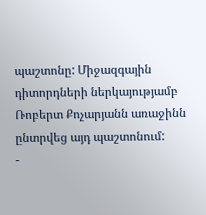պաշտոնը: Միջազգային դիտորդների ներկայությամբ Ռոբերտ Քոչարյանն առաջինն ընտրվեց այդ պաշտոնում:
-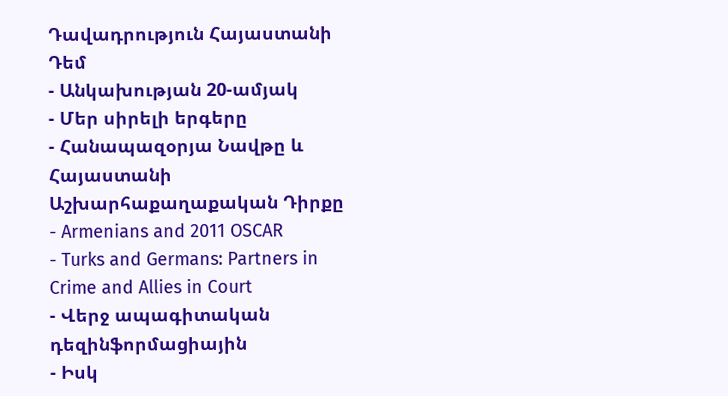Դավադրություն Հայաստանի Դեմ
- Անկախության 20-ամյակ
- Մեր սիրելի երգերը
- Հանապազօրյա Նավթը և Հայաստանի Աշխարհաքաղաքական Դիրքը
- Armenians and 2011 OSCAR
- Turks and Germans: Partners in Crime and Allies in Court
- Վերջ ապագիտական դեզինֆորմացիային
- Իսկ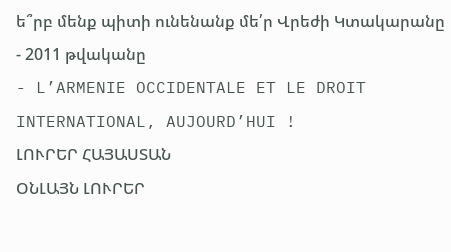ե՞րբ մենք պիտի ունենանք մե՛ր Վրեժի Կտակարանը
- 2011 թվականը
- L’ARMENIE OCCIDENTALE ET LE DROIT INTERNATIONAL, AUJOURD’HUI !
ԼՈՒՐԵՐ ՀԱՅԱՍՏԱՆ
ՕՆԼԱՅՆ ԼՈՒՐԵՐ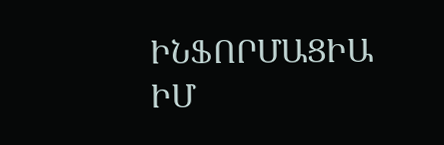ԻՆՖՈՐՄԱՑԻԱ
ԻՄ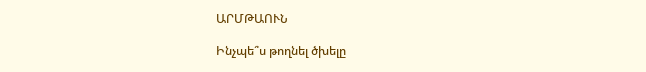ԱՐՄԹԱՈՒՆ

Ինչպե՞ս թողնել ծխելը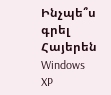Ինչպե՞ս գրել Հայերեն Windows XP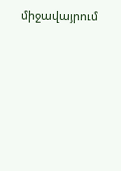միջավայրում